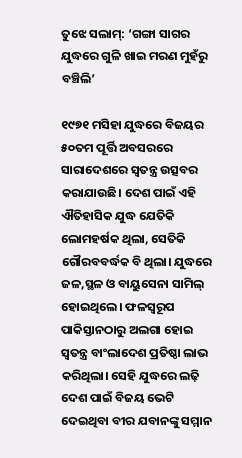ତୁଝେ ସଲାମ୍‌: ‘ଗଙ୍ଗା ସାଗର ଯୁଦ୍ଧରେ ଗୁଳି ଖାଇ ମରଣ ମୁହଁରୁ ବଞ୍ଚିଲି’

୧୯୭୧ ମସିହା ଯୁଦ୍ଧରେ ବିଜୟର ୫୦ତମ ପୂର୍ତ୍ତି ଅବସରରେ ସାରାଦେଶରେ ସ୍ବତନ୍ତ୍ର ଉତ୍ସବର କରାଯାଉଛି। ଦେଶ ପାଇଁ ଏହି ଐତିହାସିକ ଯୁଦ୍ଧ ଯେତିକି ଲୋମହର୍ଷକ ଥିଲା, ସେତିକି ଗୌରବବର୍ଦ୍ଧକ ବି ଥିଲା। ଯୁଦ୍ଧ‌ରେ ଜଳ,ସ୍ଥଳ ଓ ବାୟୁସେନା ସାମିଲ୍‌ ହୋଇଥିଲେ। ଫଳସ୍ବରୂପ ପାକିସ୍ତାନଠାରୁ ଅଲଗା ହୋଇ ସ୍ବତନ୍ତ୍ର ବାଂଲାଦେଶ ପ୍ରତିଷ୍ଠା ଲାଭ କରିଥିଲା। ସେହି ଯୁଦ୍ଧରେ ଲଢ଼ି ଦେଶ ପାଇଁ ବିଜୟ ଭେଟି ଦେଇଥିବା ବୀର ଯବାନଙ୍କୁ ସମ୍ମାନ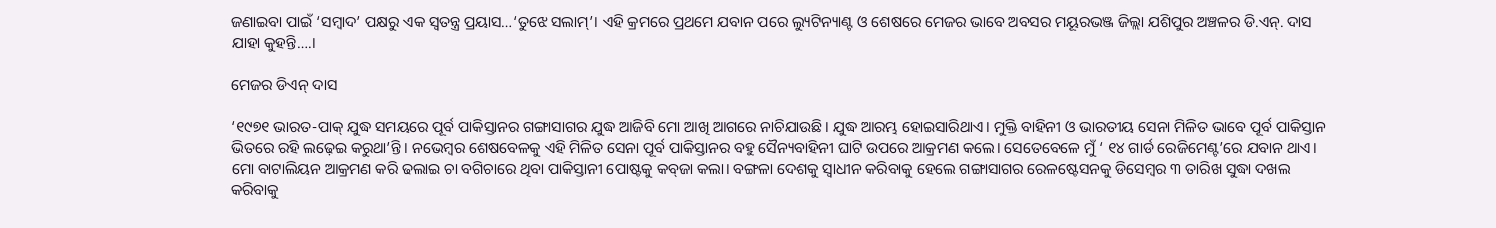ଜଣାଇବା ପାଇଁ ‘ସମ୍ବାଦ’ ପକ୍ଷରୁ ଏକ ସ୍ବତନ୍ତ୍ର ପ୍ରୟାସ…‘ତୁଝେ ସଲାମ୍‌’। ଏହି କ୍ରମରେ ପ୍ରଥମେ ଯବାନ ପରେ ଲ୍ୟୁଟିନ୍ୟାଣ୍ଟ ଓ ଶେଷରେ ମେଜର ଭାବେ ଅବସର ମୟୂରଭଞ୍ଜ ଜିଲ୍ଲା ଯଶିପୁର ଅଞ୍ଚଳର ଡି.ଏନ୍‌. ଦାସ ଯାହା କୁହନ୍ତି….।

ମେଜର ଡିଏନ୍ ଦାସ

‘୧୯୭୧ ଭାରତ-ପାକ୍‌ ଯୁଦ୍ଧ ସମୟରେ ପୂର୍ବ ପାକିସ୍ତାନର ଗଙ୍ଗାସାଗର ଯୁଦ୍ଧ ଆଜିବି ମୋ ଆଖି ଆଗରେ ନାଚିଯାଉଛି। ଯୁଦ୍ଧ ଆରମ୍ଭ ହୋଇସାରିଥାଏ। ମୁକ୍ତି ବାହିନୀ ଓ ଭାରତୀୟ ସେନା ମିଳିତ ଭାବେ ପୂର୍ବ ପାକିସ୍ତାନ ଭିତରେ ରହି ଲଢ଼େଇ କରୁଥା’ନ୍ତି। ନଭେମ୍ବର ଶେଷବେଳକୁ ଏହି ମିଳିତ ସେନା ପୂର୍ବ ପାକିସ୍ତାନର ବହୁ ସୈନ୍ୟବାହିନୀ ଘାଟି ଉପରେ ଆକ୍ରମଣ କଲେ। ସେତେବେଳେ ମୁଁ ‘ ୧୪ ଗାର୍ଡ ରେଜିମେଣ୍ଟ’ରେ ଯବାନ ଥାଏ। ମୋ ବାଟାଲିୟନ ଆକ୍ରମଣ କରି ଢଲାଇ ଚା ବଗିଚାରେ ଥିବା ପାକିସ୍ତାନୀ ପୋଷ୍ଟକୁ କବ୍‌ଜା କଲା। ବଙ୍ଗଳା ଦେଶକୁ ସ୍ବାଧୀନ କରିବାକୁ ହେଲେ ଗଙ୍ଗାସାଗର ରେଳଷ୍ଟେସନକୁ ଡିସେମ୍ବର ୩ ତାରିଖ ସୁଦ୍ଧା ଦଖଲ କରିବାକୁ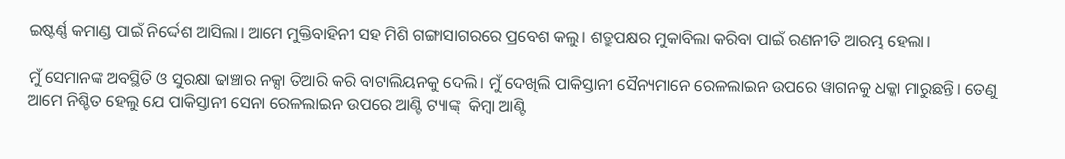ଇଷ୍ଟର୍ଣ୍ଣ କମାଣ୍ଡ ପାଇଁ ନିର୍ଦ୍ଦେଶ ଆସିଲା। ଆମେ ମୁକ୍ତିବାହିନୀ ସହ ମିଶି ଗଙ୍ଗାସାଗରରେ ପ୍ରବେଶ କଲୁ। ଶତ୍ରୁପକ୍ଷର ମୁକାବିଲା କରିବା ପାଇଁ ରଣନୀତି ଆରମ୍ଭ ହେଲା।

ମୁଁ ସେମାନଙ୍କ ଅବସ୍ଥିତି ଓ ସୁରକ୍ଷା ଢାଞ୍ଚାର ନକ୍ସା ତିଆରି କରି ବାଟାଲିୟନକୁ ଦେଲି। ମୁଁ ଦେଖିଲି ପାକିସ୍ତାନୀ ସୈନ୍ୟମାନେ ରେଳଲାଇନ ଉପରେ ୱାଗନକୁ ଧକ୍କା ମାରୁଛନ୍ତି। ତେଣୁ ଆମେ ନିଶ୍ଚିତ ହେଲୁ ଯେ ପାକିସ୍ତାନୀ ସେନା ରେଳଲାଇନ ଉପରେ ଆଣ୍ଟି ଟ୍ୟାଙ୍କ୍  କିମ୍ବା ଆଣ୍ଟି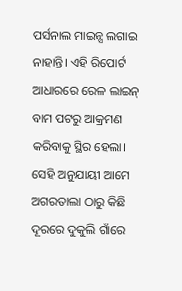ପର୍ସନାଲ ମାଇନ୍ସ ଲଗାଇ ନାହାନ୍ତି। ଏହି ରିପୋର୍ଟ ଆଧାରରେ ରେଳ ଲାଇନ୍‌ ବାମ ପଟରୁ ଆକ୍ରମଣ କରିବାକୁ ସ୍ଥିର ହେଲା। ସେହି ଅନୁଯାୟୀ ଆମେ ଅଗରତାଲା ଠାରୁ କିଛି ଦୂରରେ ଦୁକୁଲି ଗାଁରେ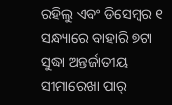ରହିଲୁ ଏବଂ ଡିସେମ୍ବର ୧ ସନ୍ଧ୍ୟାରେ ବାହାରି ୭ଟା ସୁଦ୍ଧା ଅନ୍ତର୍ଜାତୀୟ ସୀମାରେଖା ପାର୍‌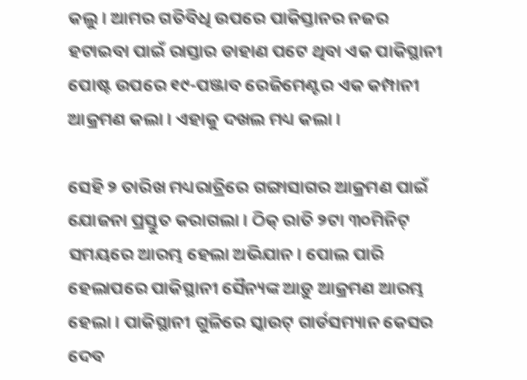କଲୁ। ଆମର ଗତିବିଧି ଉପରେ ପାକିସ୍ତାନର ନଜର ହଟାଇବା ପାଇଁ ରାସ୍ତାର ଡାହାଣ ପଟେ ଥିବା ଏକ ପାକିସ୍ଥାନୀ ପୋଷ୍ଟ ଉପରେ ୧୯-ପଞ୍ଜାବ ରେଜିମେଣ୍ଟର ଏକ କମ୍ପାନୀ ଆକ୍ରମଣ କଲା। ଏହାକୁ ଦଖଲ ମଧ୍ୟ କଲା।

ସେହି ୨ ତାରିଖ ମଧ୍ୟରାତ୍ରିରେ ଗଙ୍ଗାସାଗର ଆକ୍ରମଣ ପାଇଁ ଯୋଜନା ପ୍ରସ୍ତୁତ କରାଗଲା। ଠିକ୍‌ ରାତି ୨ଟା ୩୦ମିନିଟ୍ ସମୟରେ ଆରମ୍ଭ ହେଲା ଅଭିଯାନ। ପୋଲ ପାରି ହେଲାପରେ ପାକିସ୍ଥାନୀ ସୈନ୍ୟଙ୍କ ଆଡ଼ୁ ଆକ୍ରମଣ ଆରମ୍ଭ ହେଲା। ପାକିସ୍ଥାନୀ ଗୁଳିରେ ସ୍କାଉଟ୍‌ ଗାର୍ଡସମ୍ୟାନ କେସର ଦେବ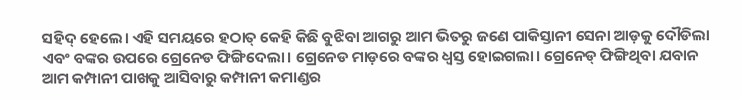ସହିଦ୍‌ ହେଲେ। ଏହି ସମୟରେ ହଠାତ୍ କେହି କିଛି ବୁଝିବା ଆଗରୁ ଆମ ଭିତରୁ ଜଣେ ପାକିସ୍ତାନୀ ସେନା ଆଡ଼କୁ ଦୌଡିଲା ଏବଂ ବଙ୍କର ଉପରେ ଗ୍ରେନେଡ ଫିଙ୍ଗିଦେଲା। ଗ୍ରେନେଡ ମାଡ଼ରେ ବଙ୍କର ଧ୍ବସ୍ତ ହୋଇଗଲା। ଗ୍ରେନେଡ୍‌ ଫିଙ୍ଗିଥିବା ଯବାନ ଆମ କମ୍ପାନୀ ପାଖକୁ ଆସିବାରୁ କମ୍ପାନୀ କମାଣ୍ଡର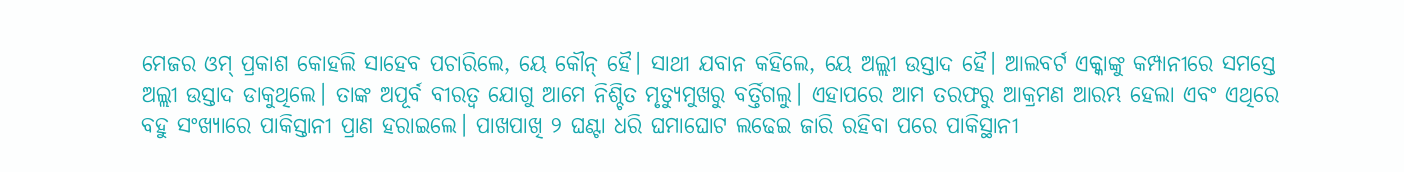ମେଜର ଓମ୍ ପ୍ରକାଶ କୋହଲି ସାହେବ ପଚାରିଲେ, ୟେ କୌନ୍ ହୈ। ସାଥୀ ଯବାନ କହିଲେ, ୟେ ଅଲ୍ଲୀ ଉସ୍ତାଦ ହୈ। ଆଲବର୍ଟ ଏକ୍କାଙ୍କୁ କମ୍ପାନୀରେ ସମସ୍ତେ ଅଲ୍ଲୀ ଉସ୍ତାଦ ଡାକୁଥିଲେ। ତାଙ୍କ ଅପୂର୍ବ ବୀରତ୍ବ ଯୋଗୁ ଆମେ ନିଶ୍ଚିତ ମୃତ୍ୟୁମୁଖରୁ ବର୍ତ୍ତିଗଲୁ। ଏହାପରେ ଆମ ତରଫରୁ ଆକ୍ରମଣ ଆରମ୍ଭ ହେଲା ଏବଂ ଏଥି‌ରେ ବହୁ ସଂଖ୍ୟାରେ ପାକିସ୍ତାନୀ ପ୍ରାଣ ହରାଇଲେ। ପାଖପାଖି ୨ ଘଣ୍ଟା ଧରି ଘମାଘୋଟ ଲଢେଇ ଜାରି ରହିବା ପରେ ପାକିସ୍ଥାନୀ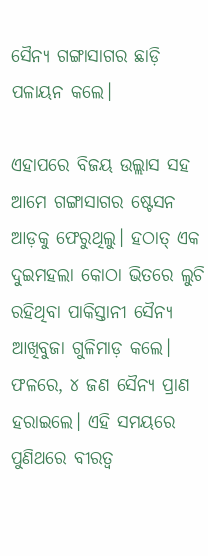ସୈନ୍ୟ ଗଙ୍ଗାସାଗର ଛାଡ଼ି ପଳାୟନ କଲେ।

ଏହାପରେ ବିଜୟ ଉଲ୍ଲାସ ସହ ଆମେ ଗଙ୍ଗାସାଗର ଷ୍ଟେସନ ଆଡ଼କୁ ଫେରୁଥିଲୁ। ହଠାତ୍‌ ଏକ ଦୁଇମହଲା କୋଠା ଭିତରେ ଲୁଚି ରହିଥିବା ପାକିସ୍ତାନୀ ସୈନ୍ୟ ଆଖିବୁଜା ଗୁଳିମାଡ଼ କଲେ। ଫଳରେ, ୪ ଜଣ ସୈନ୍ୟ ପ୍ରାଣ ହରାଇଲେ। ଏହି ସମୟରେ ପୁଣିଥରେ ବୀରତ୍ବ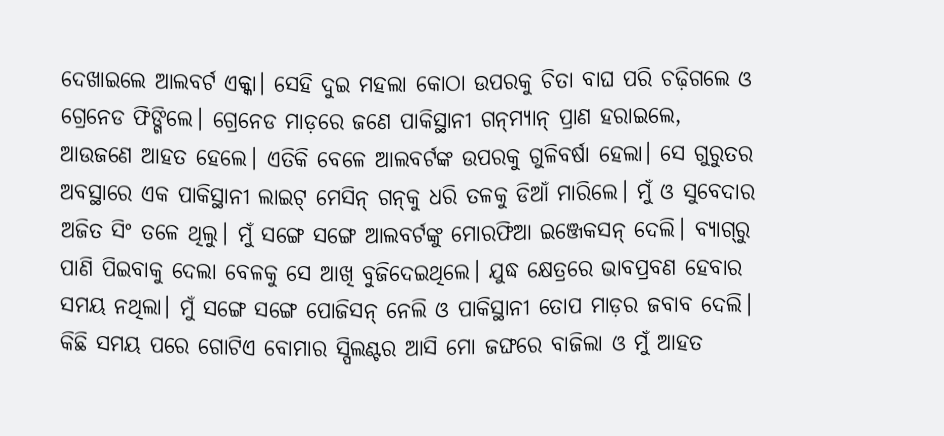ଦେଖାଇଲେ ଆଲବର୍ଟ ଏକ୍କା। ସେହି ଦୁଇ ମହଲା କୋଠା ଉପରକୁ ଚିତା ବାଘ ପରି ଚଢ଼ିଗଲେ ଓ ଗ୍ରେନେଡ ଫିଙ୍ଗିଲେ। ଗ୍ରେନେଡ ମାଡ଼ରେ ଜଣେ ପାକିସ୍ଥାନୀ ଗନ୍‌ମ୍ୟାନ୍‌ ପ୍ରାଣ ହରାଇଲେ, ଆଉଜଣେ ଆହତ ହେଲେ। ଏତିକି ବେଳେ ଆଲବର୍ଟଙ୍କ ଉପରକୁ ଗୁଳିବର୍ଷା ହେଲା। ସେ ଗୁରୁତର ଅବସ୍ଥାରେ ଏକ ପାକିସ୍ଥାନୀ ଲାଇଟ୍‌ ମେସିନ୍‌ ଗନ୍‌କୁ ଧରି ତଳକୁ ଡିଆଁ ମାରିଲେ। ମୁଁ ଓ ସୁବେଦାର ଅଜିତ ସିଂ ତଳେ ଥିଲୁ। ମୁଁ ସଙ୍ଗେ ସଙ୍ଗେ ଆଲବର୍ଟଙ୍କୁ ମୋରଫିଆ ଇଞ୍ଜେକସନ୍ ଦେଲି। ବ୍ୟାଗ୍‌ରୁ ପାଣି ପିଇବାକୁ ଦେଲା ବେଳକୁ ସେ ଆଖି ବୁଜିଦେଇଥିଲେ। ଯୁଦ୍ଧ କ୍ଷେତ୍ରରେ ଭାବପ୍ରବଣ ହେବାର ସମୟ ନଥିଲା। ମୁଁ ସଙ୍ଗେ ସଙ୍ଗେ ପୋଜିସନ୍ ନେଲି ଓ ପାକିସ୍ଥାନୀ ତୋପ ମାଡ଼ର ଜବାବ ଦେଲି। କିଛି ସମୟ ପରେ ଗୋଟିଏ ବୋମାର ସ୍ପିଲଣ୍ଟର ଆସି ମୋ ଜଙ୍ଘରେ ବାଜିଲା ଓ ମୁଁ ଆହତ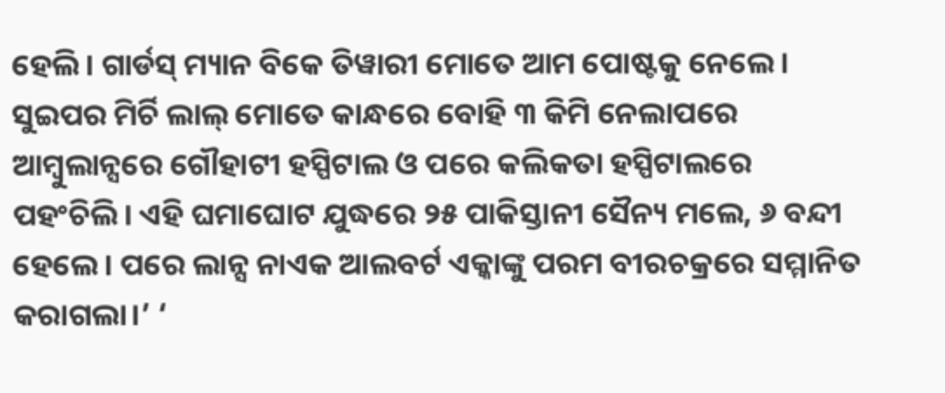ହେଲି। ଗାର୍ଡସ୍ ମ୍ୟାନ ବିକେ ତିୱାରୀ ମୋତେ ଆମ ପୋଷ୍ଟକୁ ନେଲେ। ସୁଇପର ମିର୍ଚି ଲାଲ୍‌ ମୋତେ କାନ୍ଧରେ ବୋହି ୩ କିମି ନେଲାପରେ ଆମ୍ବୁଲାନ୍ସରେ ଗୌହାଟୀ ହସ୍ପିଟାଲ ଓ ପରେ କଲିକତା ହସ୍ପିଟାଲରେ ପହଂଚିଲି। ଏହି ଘମାଘୋଟ ଯୁଦ୍ଧରେ ୨୫ ପାକିସ୍ତାନୀ ସୈନ୍ୟ ମଲେ, ୬ ବନ୍ଦୀ ହେଲେ। ପରେ ଲାନ୍ସ ନାଏକ ଆଲବର୍ଟ ଏକ୍କାଙ୍କୁ ପରମ ବୀରଚକ୍ରରେ ସମ୍ମାନିତ କରାଗଲା।’ ‘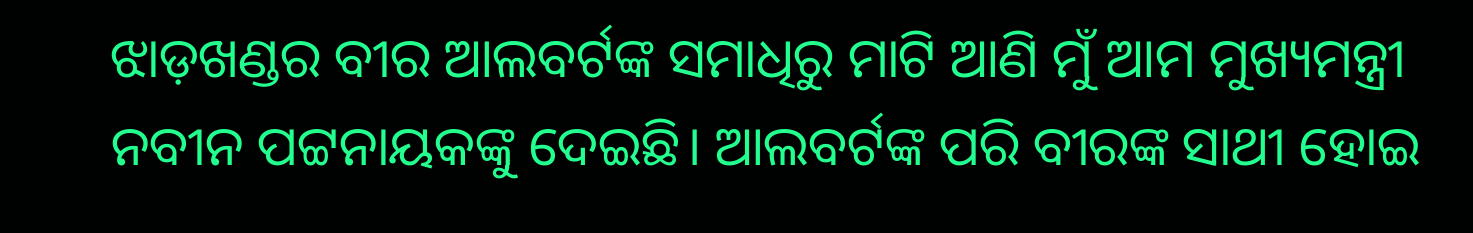ଝାଡ଼ଖଣ୍ଡର ବୀର ଆଲବର୍ଟଙ୍କ ସମାଧିରୁ ମାଟି ଆଣି ମୁଁ ଆମ ମୁଖ୍ୟମନ୍ତ୍ରୀ ନବୀନ ପଟ୍ଟନାୟକଙ୍କୁ ଦେଇଛି। ଆଲବର୍ଟଙ୍କ ପରି ବୀରଙ୍କ ସାଥୀ ହୋଇ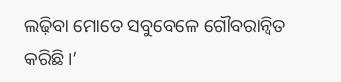ଲଢ଼ିବା ମୋତେ ସବୁବେଳେ ଗୌବରାନ୍ବିତ କରିଛି।’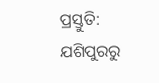ପ୍ରସ୍ତୁତି: ଯଶିପୁରରୁ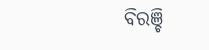ବିରଞ୍ଚି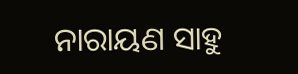ନାରାୟଣ ସାହୁ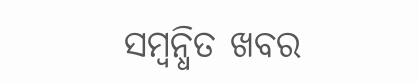ସମ୍ବନ୍ଧିତ ଖବର